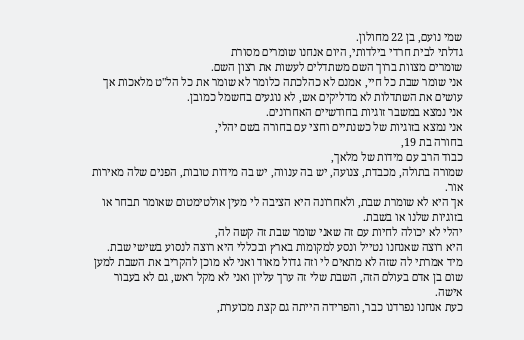שמי נועם, בן 22 מחולון.
גדלתי לבית חרדי בילדותי, היום אנחנו שומרים מסורת
שומרים מצוות ברוך השם משתדלים לעשות את רצון השם.
אני שומר שבת כל חיי, אמנם לא כהלכתה כלומר לא שומר את כל הל"ט מלאכות אך עושים את השתדלות לא מדליקים אש, לא נוגעים בחשמל כמובן.
אני נמצא במשבר זוגיות בחודשיים האחרונים.
אני נמצא בזוגיות של כשנתיים וחצי עם בחורה בשם יהלי,
בחורה בת 19,
כבוד הרב עם מידות של מלאך,
שמורה בתולה, מכבדת, צנועה, יש בה ענווה, יש בה מידות טובות, הפנים שלה מאירות אור.
אך היא לא שומרת שבת, ולאחרונה היא הציבה לי מעין אולטימטום שאומר תבחר או בזוגיות שלנו או בשבת.
יהלי לא יכולה לחיות עם זה שאני שומר שבת זה קשה לה,
היא רוצה שאנחנו נטייל ונסע למקומות בארץ ובכללי היא רוצה לנסוע בשישי שבת.
מיד אמרתי לה שזה לא מתאים לי וזה גדול מאוד ואני לא מוכן להקריב את השבת למען שום בן אדם בעולם הזה, השבת שלי זה ערך עליון ואני לא מקל ראש, גם לא בעבור אישה.
כעת אנחנו נפרדנו כבר, והפרידה הייתה גם קצת מכוערת,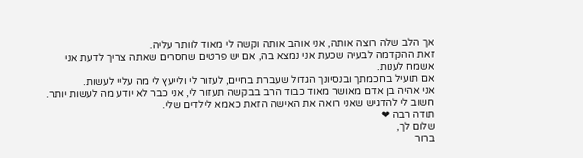אך הלב שלה רוצה אותה, אני אוהב אותה וקשה לי מאוד לוותר עליה.
זאת ההקדמה לבעיה שכעת אני נמצא בה, אם יש פרטים שחסרים שאתה צריך לדעת אני אשמח לענות.
אם תועיל בחכמתך ובנסיונך הגדול שעברת בחיים, לעזור לי ולייעץ לי מה עליי לעשות.
אני אהיה בן אדם מאושר מאוד כבוד הרב בבקשה תעזור לי, אני כבר לא יודע מה לעשות יותר.
חשוב לי להדגיש שאני רואה את האישה הזאת כאמא לילדים שלי.
תודה רבה ❤
שלום לך,
ברור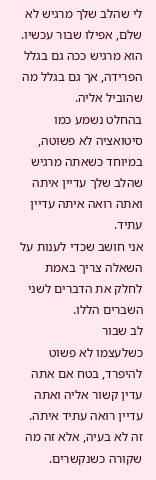לי שהלב שלך מרגיש לא שלם, אפילו שבור עכשיו.
הוא מרגיש ככה גם בגלל הפרידה, אך גם בגלל מה שהוביל אליה.
בהחלט נשמע כמו סיטואציה לא פשוטה, במיוחד כשאתה מרגיש שהלב שלך עדיין איתה ואתה רואה איתה עדיין עתיד.
אני חושב שכדי לענות על השאלה צריך באמת לחלק את הדברים לשני השברים הללו.
לב שבור
כשלעצמו לא פשוט להיפרד, בטח אם אתה עדין קשור אליה ואתה עדיין רואה עתיד איתה.
זה לא בעיה, אלא זה מה שקורה כשנקשרים.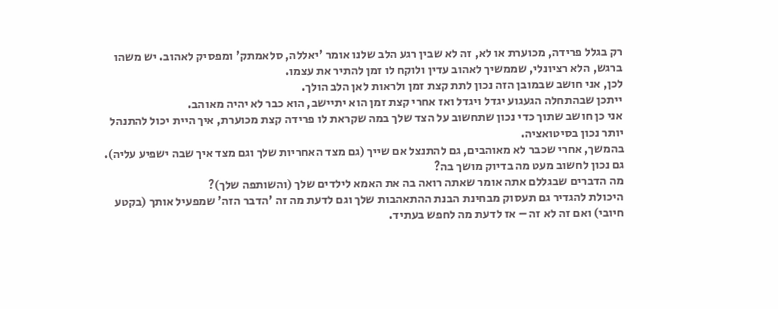רק בגלל פרידה, מכוערת או לא, זה לא שבין רגע הלב שלנו אומר 'יאללה, סלאמתק' ומפסיק לאהוב. יש משהו ברגש, הלא רציונלי, שממשיך לאהוב עדין ולוקח לו זמן להתיר את עצמו.
לכן, אני חושב שבמובן הזה נכון לתת קצת זמן ולראות לאן הלב הולך.
ייתכן שבהתחלה הגעגוע יגדל ויגדל ואז אחרי קצת זמן הוא יתיישב, הוא כבר לא יהיה מאוהב.
אני כן חושב שתוך כדי נכון שתחשוב על הצד שלך במה שקראת לו פרידה קצת מכוערת, איך היית יכול להתנהל יותר נכון בסיטואציה.
בהמשך, אחרי שכבר לא מאוהבים, גם להתנצל אם שייך (גם מצד האחריות שלך וגם מצד איך שבה ישפיע עליה).
גם נכון לחשוב מעט מה בדיוק מושך בה?
מה הדברים שבגללם אתה אומר שאתה רואה בה את האמא לילדים שלך (והשותפה שלך)?
היכולת להגדיר גם תעסוק מבחינת הבנת ההתאהבות שלך וגם לדעת מה זה 'הדבר הזה' שמפעיל אותך (בקטע חיובי) ואם זה לא זה – אז לדעת מה לחפש בעתיד.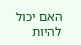האם יכול להיות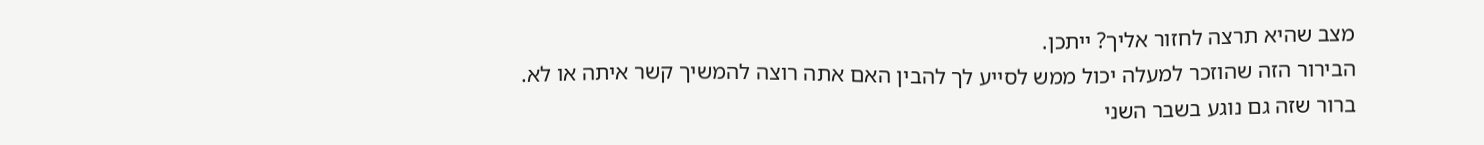מצב שהיא תרצה לחזור אליך? ייתכן.
הבירור הזה שהוזכר למעלה יכול ממש לסייע לך להבין האם אתה רוצה להמשיך קשר איתה או לא.
ברור שזה גם נוגע בשבר השני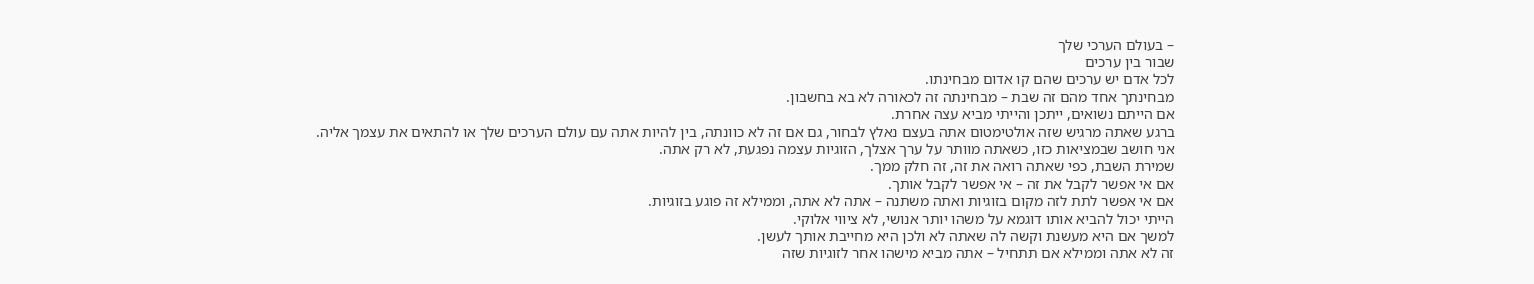– בעולם הערכי שלך
שבור בין ערכים
לכל אדם יש ערכים שהם קו אדום מבחינתו.
מבחינתך אחד מהם זה שבת – מבחינתה זה לכאורה לא בא בחשבון.
אם הייתם נשואים, ייתכן והייתי מביא עצה אחרת.
ברגע שאתה מרגיש שזה אולטימטום אתה בעצם נאלץ לבחור, גם אם זה לא כוונתה, בין להיות אתה עם עולם הערכים שלך או להתאים את עצמך אליה.
אני חושב שבמציאות כזו, כשאתה מוותר על ערך אצלך, הזוגיות עצמה נפגעת, לא רק אתה.
שמירת השבת, כפי שאתה רואה את זה, זה חלק ממך.
אם אי אפשר לקבל את זה – אי אפשר לקבל אותך.
אם אי אפשר לתת לזה מקום בזוגיות ואתה משתנה – אתה לא אתה, וממילא זה פוגע בזוגיות.
הייתי יכול להביא אותו דוגמא על משהו יותר אנושי, לא ציווי אלוקי.
למשך אם היא מעשנת וקשה לה שאתה לא ולכן היא מחייבת אותך לעשן.
זה לא אתה וממילא אם תתחיל – אתה מביא מישהו אחר לזוגיות שזה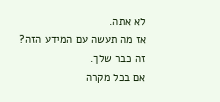לא אתה.
אז מה תעשה עם המידע הזה?
זה כבר שלך.
אם בכל מקרה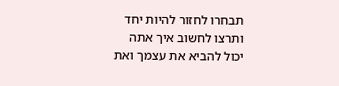תבחרו לחזור להיות יחד ותרצו לחשוב איך אתה יכול להביא את עצמך ואת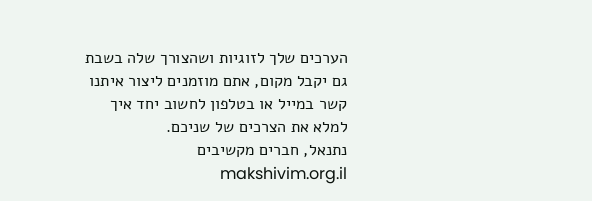הערכים שלך לזוגיות ושהצורך שלה בשבת גם יקבל מקום, אתם מוזמנים ליצור איתנו קשר במייל או בטלפון לחשוב יחד איך למלא את הצרכים של שניכם.
נתנאל, חברים מקשיבים makshivim.org.il